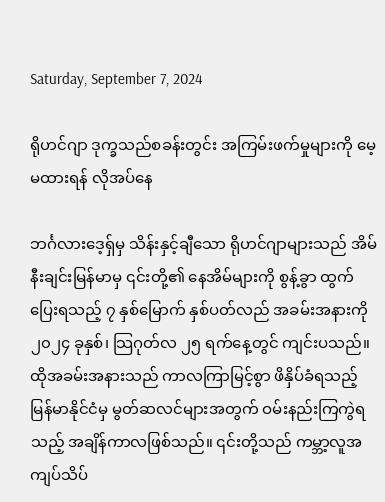Saturday, September 7, 2024

ရိုဟင်ဂျာ ဒုက္ခသည်စခန်းတွင်း အကြမ်းဖက်မှုများကို မေ့မထားရန် လိုအပ်နေ

ဘင်္ဂလားဒေ့ရှ်မှ သိန်းနှင့်ချီသော ရိုဟင်ဂျာများသည် အိမ်နီးချင်းမြန်မာမှ ၎င်းတို့၏ နေအိမ်များကို စွန့်ခွာ ထွက်ပြေးရသည့် ၇ နှစ်မြောက် နှစ်ပတ်လည် အခမ်းအနားကို ၂၀၂၄ ခုနှစ်၊ သြဂုတ်လ ၂၅ ရက်နေ့တွင် ကျင်းပသည်။ ထိုအခမ်းအနားသည် ကာလကြာမြင့်စွာ ဖိနှိပ်ခံရသည့် မြန်မာနိုင်ငံမှ မွတ်ဆလင်များအတွက် ဝမ်းနည်းကြကွဲရသည့် အချိန်ကာလဖြစ်သည်။ ၎င်းတို့သည် ကမ္ဘာ့လူအကျပ်သိပ်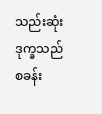သည်းဆုံး ဒုက္ခသည် စခန်း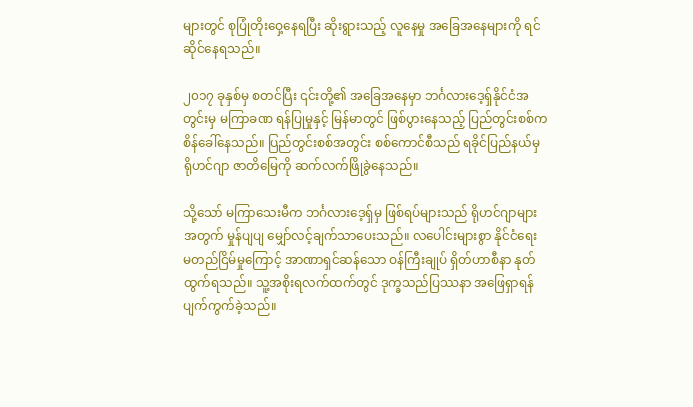များတွင် စုပြုံတိုးဝှေ့နေရပြီး ဆိုးရွားသည့် လူနေမှု အခြေအနေများကို ရင်ဆိုင်နေရသည်။

၂၀၁၇ ခုနှစ်မှ စတင်ပြီး ၎င်းတို့၏ အခြေအနေမှာ ဘင်္ဂလားဒေ့ရှ်နိုင်ငံအတွင်းမှ မကြာခဏ ရန်ပြုမှုနှင့် မြန်မာတွင် ဖြစ်ပွားနေသည့် ပြည်တွင်းစစ်က စိန်ခေါ်နေသည်။ ပြည်တွင်းစစ်အတွင်း စစ်ကောင်စီသည် ရခိုင်ပြည်နယ်မှ ရိုဟင်ဂျာ ဇာတိမြေကို ဆက်လက်ဖြိုခွဲနေသည်။

သို့သော် မကြာသေးမီက ဘင်္ဂလားဒေ့ရှ်မှ ဖြစ်ရပ်များသည် ရိုဟင်ဂျာများအတွက် မှုန်ပျပျ မျှော်လင့်ချက်သာပေးသည်။ လပေါင်းများစွာ နိုင်ငံရေး မတည်ငြိမ်မှုကြောင့် အာဏာရှင်ဆန်သော ဝန်ကြီးချုပ် ရှိတ်ဟာစီနာ နုတ်ထွက်ရသည်။ သူ့အစိုးရလက်ထက်တွင် ဒုက္ခသည်ပြဿနာ အဖြေရှာရန် ပျက်ကွက်ခဲ့သည်။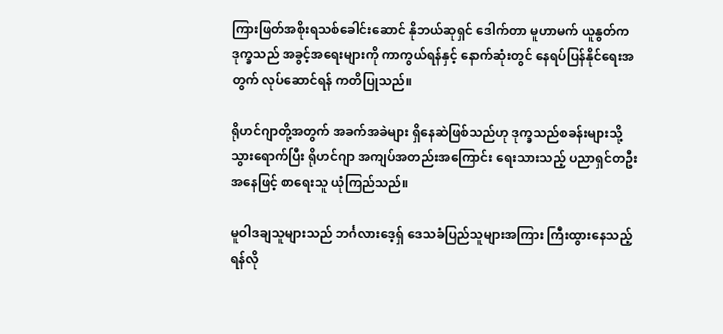ကြားဖြတ်အစိုးရသစ်ခေါင်းဆောင် နိုဘယ်ဆုရှင် ဒေါက်တာ မူဟာမက် ယူနွတ်က ဒုက္ခသည် အခွင့်အရေးများကို ကာကွယ်ရန်နှင့် နောက်ဆုံးတွင် နေရပ်ပြန်နိုင်ရေးအတွက် လုပ်ဆောင်ရန် ကတိပြုသည်။

ရိုဟင်ဂျာတို့အတွက် အခက်အခဲများ ရှိနေဆဲဖြစ်သည်ဟု ဒုက္ခသည်စခန်းများသို့ သွားရောက်ပြီး ရိုဟင်ဂျာ အကျပ်အတည်းအကြောင်း ရေးသားသည့် ပညာရှင်တဦးအနေဖြင့် စာရေးသူ ယုံကြည်သည်။

မူဝါဒချသူများသည် ဘင်္ဂလားဒေ့ရှ် ဒေသခံပြည်သူများအကြား ကြီးထွားနေသည့် ရန်လို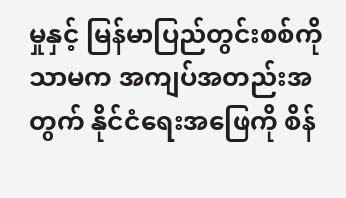မှုနှင့် မြန်မာပြည်တွင်းစစ်ကိုသာမက အကျပ်အတည်းအတွက် နိုင်ငံရေးအဖြေကို စိန်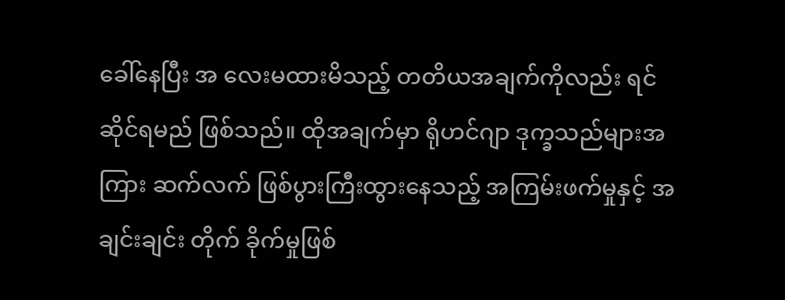ခေါ်နေပြီး အ လေးမထားမိသည့် တတိယအချက်ကိုလည်း ရင်ဆိုင်ရမည် ဖြစ်သည်။ ထိုအချက်မှာ ရိုဟင်ဂျာ ဒုက္ခသည်များအကြား ဆက်လက် ဖြစ်ပွားကြီးထွားနေသည့် အကြမ်းဖက်မှုနှင့် အချင်းချင်း တိုက် ခိုက်မှုဖြစ်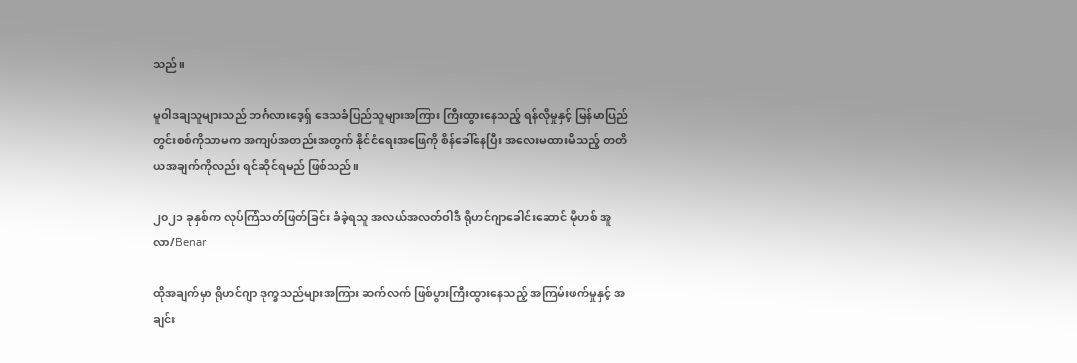သည်။

မူဝါဒချသူများသည် ဘင်္ဂလားဒေ့ရှ် ဒေသခံပြည်သူများအကြား ကြီးထွားနေသည့် ရန်လိုမှုနှင့် မြန်မာပြည်တွင်းစစ်ကိုသာမက အကျပ်အတည်းအတွက် နိုင်ငံရေးအဖြေကို စိန်ခေါ်နေပြီး အလေးမထားမိသည့် တတိယအချက်ကိုလည်း ရင်ဆိုင်ရမည် ဖြစ်သည်။

၂၀၂၁ ခုနှစ်က လုပ်ကြံသတ်ဖြတ်ခြင်း ခံခဲ့ရသူ အလယ်အလတ်ဝါဒီ ရိုဟင်ဂျာခေါင်းဆောင် မိုဟစ် အူလာ/Benar

ထိုအချက်မှာ ရိုဟင်ဂျာ ဒုက္ခသည်များအကြား ဆက်လက် ဖြစ်ပွားကြီးထွားနေသည့် အကြမ်းဖက်မှုနှင့် အချင်း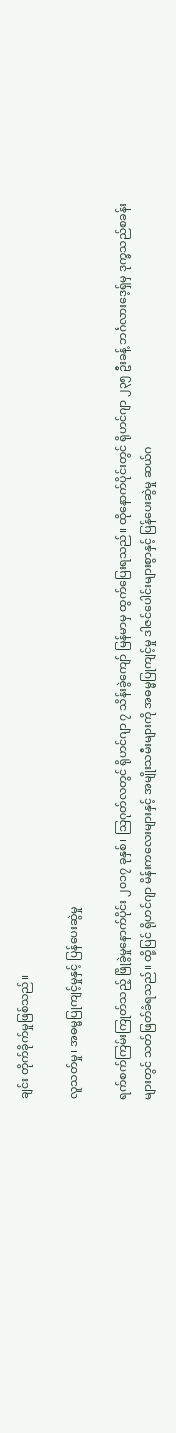ချင်း တိုက်ခိုက်မှုဖြစ်သည်။

လူသတ်မှု၊ အဓမ္မပြုကျင့်မှုနှင့် ပြန်ပေးဆွဲမှု

ရက်စက်ကြမ်းကြုတ်သည့် ဖြိုခွဲမှုနောက်ပိုင်း ၂၀၁၇ ခုနှစ်၊ သြဂုတ်လတွင် ရိုဟင်ဂျာ ၇ သိန်းခွဲကျော် မြန်မာမှ ထွက်ပြေးရသည်။ ထိုနောက်ပိုင်းတွင် ရိုဟင်ဂျာ ၂၃၅ ဦးခန့် ဘင်္ဂလားဒေ့ရှ်မှ ဒုက္ခသည်စခန်းများတွင် သတ်ဖြတ်ခံရသည်။ ထို့ပြင် ရိုဟင်ဂျာ မိန်းကလေးများနှင့် အမျိုးသမီးများကို အဓမ္မပြုကျင့်မှု ဒါဇင်ပေါင်းများစွာနှင့် ပြန်ပေးဆွဲမှု ဆယ်ဂ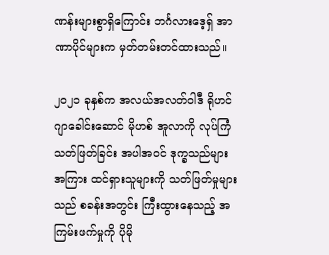ဏန်းများစွာရှိကြောင်း ဘင်္ဂလားဒေ့ရှ် အာဏာပိုင်များက မှတ်တမ်းတင်ထားသည်။

၂၀၂၁ ခုနှစ်က အလယ်အလတ်ဝါဒီ ရိုဟင်ဂျာခေါင်းဆောင် မိုဟစ် အူလာကို လုပ်ကြံသတ်ဖြတ်ခြင်း အပါအဝင် ဒုက္ခသည်များအကြား ထင်ရှားသူများကို သတ်ဖြတ်မှုများသည် စခန်းအတွင်း ကြီးထွားနေသည့် အကြမ်းဖက်မှုကို ပိုမို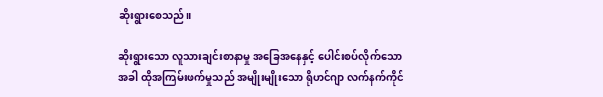ဆိုးရွားစေသည်။

ဆိုးရွားသော လူသားချင်းစာနာမှု အခြေအနေနှင့် ပေါင်းစပ်လိုက်သောအခါ ထိုအကြမ်းဖက်မှုသည် အမျိုးမျိုးသော ရိုဟင်ဂျာ လက်နက်ကိုင်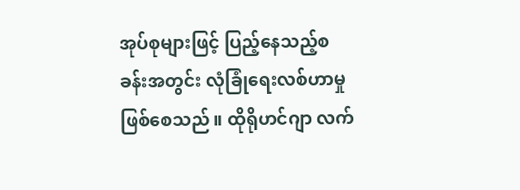အုပ်စုများဖြင့် ပြည့်နေသည့်စခန်းအတွင်း လုံခြုံရေးလစ်ဟာမှု ဖြစ်စေသည်။ ထိုရိုဟင်ဂျာ လက်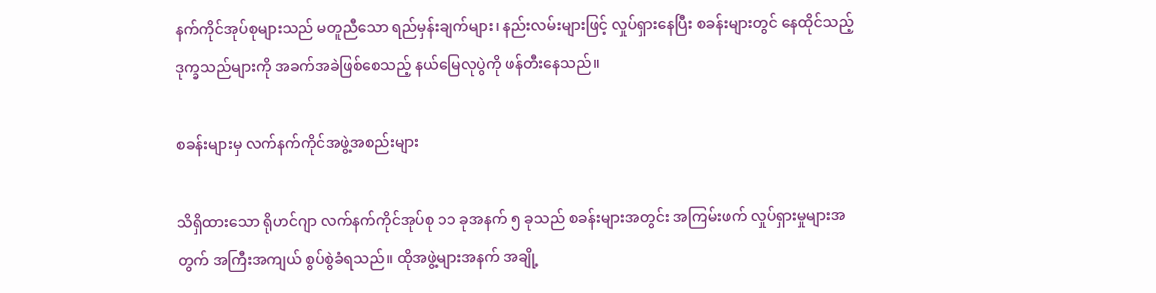နက်ကိုင်အုပ်စုများသည် မတူညီသော ရည်မှန်းချက်များ၊ နည်းလမ်းများဖြင့် လှုပ်ရှားနေပြီး စခန်းများတွင် နေထိုင်သည့် ဒုက္ခသည်များကို အခက်အခဲဖြစ်စေသည့် နယ်မြေလုပွဲကို ဖန်တီးနေသည်။

စခန်းများမှ လက်နက်ကိုင်အဖွဲ့အစည်းများ

သိရှိထားသော ရိုဟင်ဂျာ လက်နက်ကိုင်အုပ်စု ၁၁ ခုအနက် ၅ ခုသည် စခန်းများအတွင်း အကြမ်းဖက် လှုပ်ရှားမှုများအတွက် အကြီးအကျယ် စွပ်စွဲခံရသည်။ ထိုအဖွဲ့များအနက် အချို့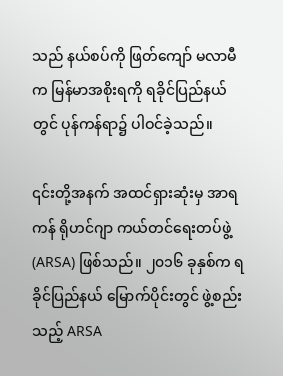သည် နယ်စပ်ကို ဖြတ်ကျော် မလာမီက မြန်မာအစိုးရကို ရခိုင်ပြည်နယ်တွင် ပုန်ကန်ရာ၌ ပါဝင်ခဲ့သည်။

၎င်းတို့အနက် အထင်ရှားဆုံးမှ အာရကန် ရိုဟင်ဂျာ ကယ်တင်ရေးတပ်ဖွဲ့ (ARSA) ဖြစ်သည်။ ၂၀၁၆ ခုနှစ်က ရခိုင်ပြည်နယ် မြောက်ပိုင်းတွင် ဖွဲ့စည်းသည့် ARSA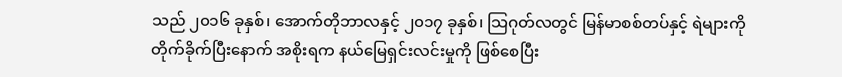သည် ၂၀၁၆ ခုနှစ်၊ အောက်တိုဘာလနှင့် ၂၀၁၇ ခုနှစ်၊ သြဂုတ်လတွင် မြန်မာစစ်တပ်နှင့် ရဲများကို တိုက်ခိုက်ပြီးနောက် အစိုးရက နယ်မြေရှင်းလင်းမှုကို ဖြစ်စေပြီး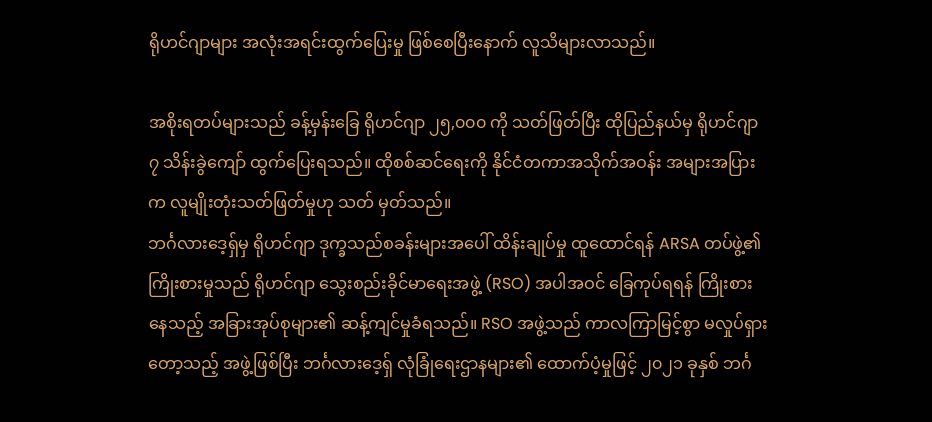ရိုဟင်ဂျာများ အလုံးအရင်းထွက်ပြေးမှု ဖြစ်စေပြီးနောက် လူသိများလာသည်။

အစိုးရတပ်များသည် ခန့်မှန်းခြေ ရိုဟင်ဂျာ ၂၅,၀၀၀ ကို သတ်ဖြတ်ပြီး ထိုပြည်နယ်မှ ရိုဟင်ဂျာ ၇ သိန်းခွဲကျော် ထွက်ပြေးရသည်။ ထိုစစ်ဆင်ရေးကို နိုင်ငံတကာအသိုက်အဝန်း အများအပြားက လူမျိုးတုံးသတ်ဖြတ်မှုဟု သတ် မှတ်သည်။
ဘင်္ဂလားဒေ့ရှ်မှ ရိုဟင်ဂျာ ဒုက္ခသည်စခန်းများအပေါ် ထိန်းချုပ်မှု ထူထောင်ရန် ARSA တပ်ဖွဲ့၏ ကြိုးစားမှုသည် ရိုဟင်ဂျာ သွေးစည်းခိုင်မာရေးအဖွဲ့ (RSO) အပါအဝင် ခြေကုပ်ရရန် ကြိုးစားနေသည့် အခြားအုပ်စုများ၏ ဆန့်ကျင်မှုခံရသည်။ RSO အဖွဲ့သည် ကာလကြာမြင့်စွာ မလှုပ်ရှားတော့သည့် အဖွဲ့ဖြစ်ပြီး ဘင်္ဂလားဒေ့ရှ် လုံခြုံရေးဌာနများ၏ ထောက်ပံ့မှုဖြင့် ၂၀၂၁ ခုနှစ် ဘင်္ဂ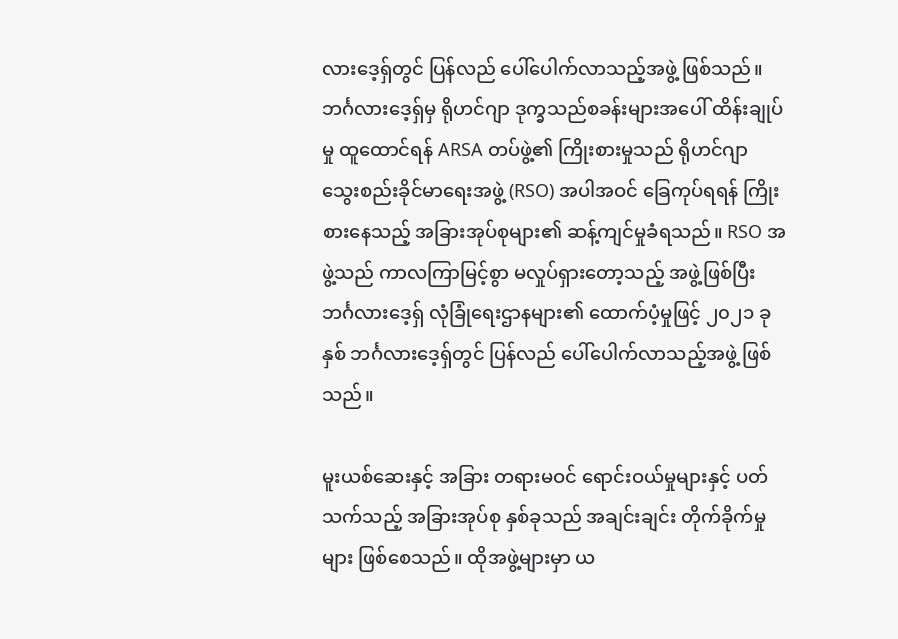လားဒေ့ရှ်တွင် ပြန်လည် ပေါ်ပေါက်လာသည့်အဖွဲ့ ဖြစ်သည်။
ဘင်္ဂလားဒေ့ရှ်မှ ရိုဟင်ဂျာ ဒုက္ခသည်စခန်းများအပေါ် ထိန်းချုပ်မှု ထူထောင်ရန် ARSA တပ်ဖွဲ့၏ ကြိုးစားမှုသည် ရိုဟင်ဂျာ သွေးစည်းခိုင်မာရေးအဖွဲ့ (RSO) အပါအဝင် ခြေကုပ်ရရန် ကြိုးစားနေသည့် အခြားအုပ်စုများ၏ ဆန့်ကျင်မှုခံရသည်။ RSO အဖွဲ့သည် ကာလကြာမြင့်စွာ မလှုပ်ရှားတော့သည့် အဖွဲ့ဖြစ်ပြီး ဘင်္ဂလားဒေ့ရှ် လုံခြုံရေးဌာနများ၏ ထောက်ပံ့မှုဖြင့် ၂၀၂၁ ခုနှစ် ဘင်္ဂလားဒေ့ရှ်တွင် ပြန်လည် ပေါ်ပေါက်လာသည့်အဖွဲ့ ဖြစ်သည်။

မူးယစ်ဆေးနှင့် အခြား တရားမဝင် ရောင်းဝယ်မှုများနှင့် ပတ်သက်သည့် အခြားအုပ်စု နှစ်ခုသည် အချင်းချင်း တိုက်ခိုက်မှုများ ဖြစ်စေသည်။ ထိုအဖွဲ့များမှာ ယ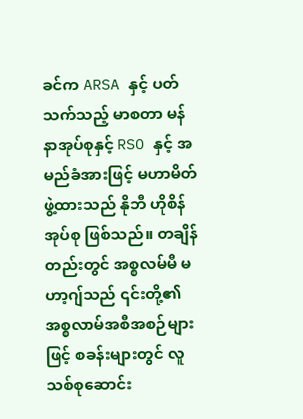ခင်က ARSA နှင့် ပတ်သက်သည့် မာစတာ မန်နာအုပ်စုနှင့် RSO နှင့် အမည်ခံအားဖြင့် မဟာမိတ်ဖွဲ့ထားသည် နိုဘီ ဟိုစိန်အုပ်စု ဖြစ်သည်။ တချိန်တည်းတွင် အစ္စလမ်မီ မဟာ့ဂျ်သည် ၎င်းတို့၏ အစ္စလာမ်အစီအစဉ်များဖြင့် စခန်းများတွင် လူသစ်စုဆောင်း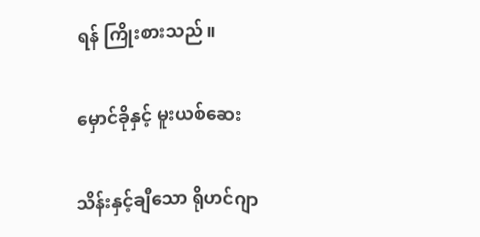ရန် ကြိုးစားသည်။

မှောင်ခိုနှင့် မူးယစ်ဆေး

သိန်းနှင့်ချီသော ရိုဟင်ဂျာ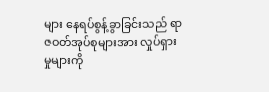များ နေရပ်စွန့်ခွာခြင်းသည် ရာဇဝတ်အုပ်စုများအား လှုပ်ရှားမှုများကို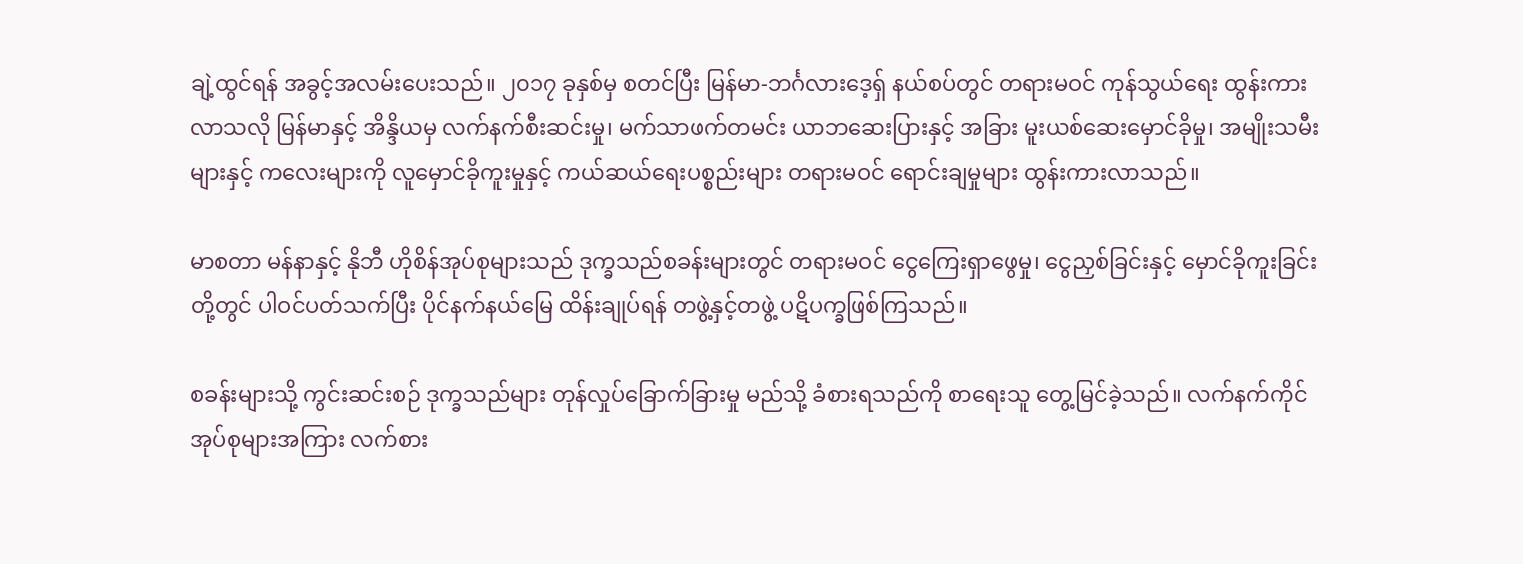ချဲ့ထွင်ရန် အခွင့်အလမ်းပေးသည်။ ၂၀၁၇ ခုနှစ်မှ စတင်ပြီး မြန်မာ-ဘင်္ဂလားဒေ့ရှ် နယ်စပ်တွင် တရားမဝင် ကုန်သွယ်ရေး ထွန်းကားလာသလို မြန်မာနှင့် အိန္ဒိယမှ လက်နက်စီးဆင်းမှု၊ မက်သာဖက်တမင်း ယာဘဆေးပြားနှင့် အခြား မူးယစ်ဆေးမှောင်ခိုမှု၊ အမျိုးသမီးများနှင့် ကလေးများကို လူမှောင်ခိုကူးမှုနှင့် ကယ်ဆယ်ရေးပစ္စည်းများ တရားမဝင် ရောင်းချမှုများ ထွန်းကားလာသည်။

မာစတာ မန်နာနှင့် နိုဘီ ဟိုစိန်အုပ်စုများသည် ဒုက္ခသည်စခန်းများတွင် တရားမဝင် ငွေကြေးရှာဖွေမှု၊ ငွေညှစ်ခြင်းနှင့် မှောင်ခိုကူးခြင်းတို့တွင် ပါဝင်ပတ်သက်ပြီး ပိုင်နက်နယ်မြေ ထိန်းချုပ်ရန် တဖွဲ့နှင့်တဖွဲ့ ပဋိပက္ခဖြစ်ကြသည်။

စခန်းများသို့ ကွင်းဆင်းစဉ် ဒုက္ခသည်များ တုန်လှုပ်ခြောက်ခြားမှု မည်သို့ ခံစားရသည်ကို စာရေးသူ တွေ့မြင်ခဲ့သည်။ လက်နက်ကိုင်အုပ်စုများအကြား လက်စား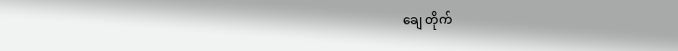ချေ တိုက်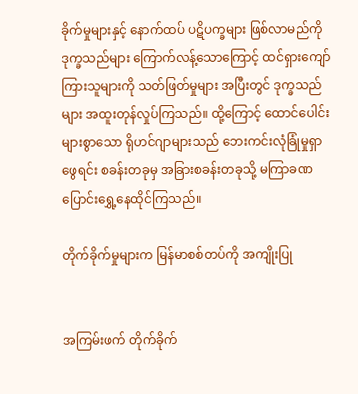ခိုက်မှုများနှင့် နောက်ထပ် ပဋိပက္ခများ ဖြစ်လာမည်ကို ဒုက္ခသည်များ ကြောက်လန့်သောကြောင့် ထင်ရှားကျော်ကြားသူများကို သတ်ဖြတ်မှုများ အပြီးတွင် ဒုက္ခသည်များ အထူးတုန်လှုပ်ကြသည်။ ထို့ကြောင့် ထောင်ပေါင်းများစွာသော ရိုဟင်ဂျာများသည် ဘေးကင်းလုံခြုံမှုရှာဖွေရင်း စခန်းတခုမှ အခြားစခန်းတခုသို့ မကြာခဏ ပြောင်းရွှေ့နေထိုင်ကြသည်။

တိုက်ခိုက်မှုများက မြန်မာစစ်တပ်ကို အကျိုးပြု


အကြမ်းဖက် တိုက်ခိုက်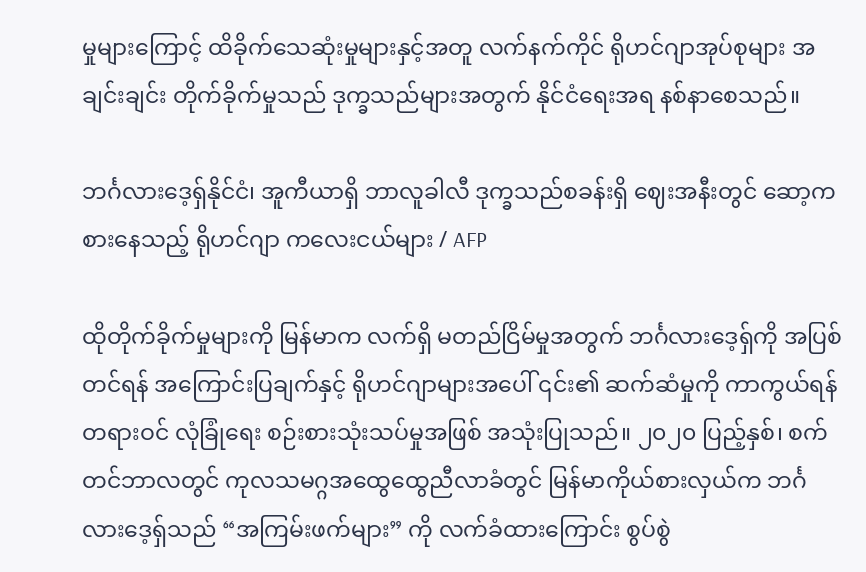မှုများကြောင့် ထိခိုက်သေဆုံးမှုများနှင့်အတူ လက်နက်ကိုင် ရိုဟင်ဂျာအုပ်စုများ အချင်းချင်း တိုက်ခိုက်မှုသည် ဒုက္ခသည်များအတွက် နိုင်ငံရေးအရ နစ်နာစေသည်။

ဘင်္ဂလားဒေ့ရှ်နိုင်ငံ၊ အူကီယာရှိ ဘာလူခါလီ ဒုက္ခသည်စခန်းရှိ ဈေးအနီးတွင် ဆော့ကစားနေသည့် ရိုဟင်ဂျာ ကလေးငယ်များ / AFP

ထိုတိုက်ခိုက်မှုများကို မြန်မာက လက်ရှိ မတည်ငြိမ်မှုအတွက် ဘင်္ဂလားဒေ့ရှ်ကို အပြစ်တင်ရန် အကြောင်းပြချက်နှင့် ရိုဟင်ဂျာများအပေါ် ၎င်း၏ ဆက်ဆံမှုကို ကာကွယ်ရန် တရားဝင် လုံခြုံရေး စဉ်းစားသုံးသပ်မှုအဖြစ် အသုံးပြုသည်။ ၂၀၂၀ ပြည့်နှစ်၊ စက်တင်ဘာလတွင် ကုလသမဂ္ဂအထွေထွေညီလာခံတွင် မြန်မာကိုယ်စားလှယ်က ဘင်္ဂ လားဒေ့ရှ်သည် “အကြမ်းဖက်များ” ကို လက်ခံထားကြောင်း စွပ်စွဲ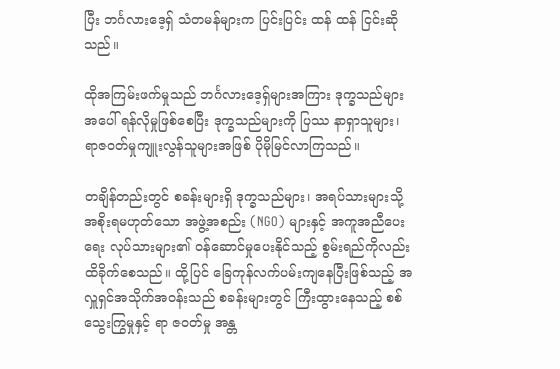ပြီး ဘင်္ဂလားဒေ့ရှ် သံတမန်များက ပြင်းပြင်း ထန် ထန် ငြင်းဆိုသည်။

ထိုအကြမ်းဖက်မှုသည် ဘင်္ဂလားဒေ့ရှ်များအကြား ဒုက္ခသည်များအပေါ် ရန်လိုမှုဖြစ်စေပြီး ဒုက္ခသည်များကို ပြဿ နာရှာသူများ၊ ရာဇဝတ်မှုကျူးလွန်သူများအဖြစ် ပိုမိုမြင်လာကြသည်။

တချိန်တည်းတွင် စခန်းများရှိ ဒုက္ခသည်များ၊ အရပ်သားများသို့ အစိုးရမဟုတ်သော အဖွဲ့အစည်း (NGO) များနှင့် အကူအညီပေးရေး လုပ်သားများ၏ ဝန်ဆောင်မှုပေးနိုင်သည့် စွမ်းရည်ကိုလည်း ထိခိုက်စေသည်။ ထို့ပြင် ခြေကုန်လက်ပမ်းကျနေပြီးဖြစ်သည့် အလှူရှင်အသိုက်အဝန်းသည် စခန်းများတွင် ကြီးထွားနေသည့် စစ်သွေးကြွမှုနှင့် ရာ ဇဝတ်မှု အန္တ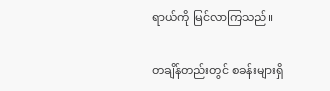ရာယ်ကို မြင်လာကြသည်။

တချိန်တည်းတွင် စခန်းများရှိ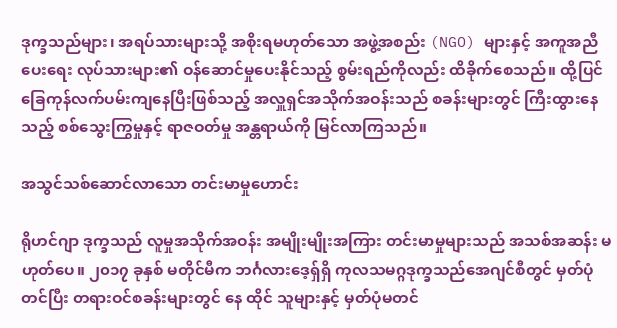ဒုက္ခသည်များ၊ အရပ်သားများသို့ အစိုးရမဟုတ်သော အဖွဲ့အစည်း (NGO) များနှင့် အကူအညီပေးရေး လုပ်သားများ၏ ဝန်ဆောင်မှုပေးနိုင်သည့် စွမ်းရည်ကိုလည်း ထိခိုက်စေသည်။ ထို့ပြင် ခြေကုန်လက်ပမ်းကျနေပြီးဖြစ်သည့် အလှူရှင်အသိုက်အဝန်းသည် စခန်းများတွင် ကြီးထွားနေသည့် စစ်သွေးကြွမှုနှင့် ရာဇဝတ်မှု အန္တရာယ်ကို မြင်လာကြသည်။

အသွင်သစ်ဆောင်လာသော တင်းမာမှုဟောင်း

ရိုဟင်ဂျာ ဒုက္ခသည် လူမှုအသိုက်အဝန်း အမျိုးမျိုးအကြား တင်းမာမှုများသည် အသစ်အဆန်း မဟုတ်ပေ။ ၂၀၁၇ ခုနှစ် မတိုင်မီက ဘင်္ဂလားဒေ့ရှ်ရှိ ကုလသမဂ္ဂဒုက္ခသည်အေဂျင်စီတွင် မှတ်ပုံတင်ပြီး တရားဝင်စခန်းများတွင် နေ ထိုင် သူများနှင့် မှတ်ပုံမတင်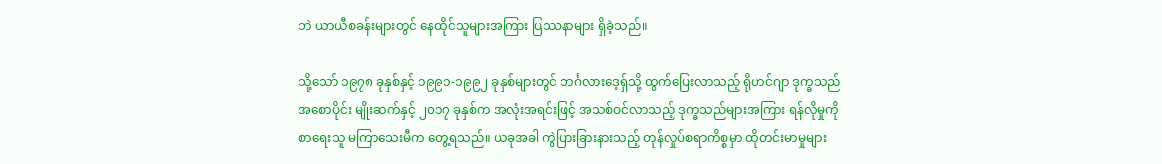ဘဲ ယာယီစခန်းများတွင် နေထိုင်သူများအကြား ပြဿနာများ ရှိခဲ့သည်။

သို့သော် ၁၉၇၈ ခုနှစ်နှင့် ၁၉၉၁-၁၉၉၂ ခုနှစ်များတွင် ဘင်္ဂလားဒေ့ရှ်သို့ ထွက်ပြေးလာသည့် ရိုဟင်ဂျာ ဒုက္ခသည် အစောပိုင်း မျိုးဆက်နှင့် ၂၀၁၇ ခုနှစ်က အလုံးအရင်းဖြင့် အသစ်ဝင်လာသည့် ဒုက္ခသည်များအကြား ရန်လိုမှုကို စာရေးသူ မကြာသေးမီက တွေ့ရသည်။ ယခုအခါ ကွဲပြားခြားနားသည့် တုန်လှုပ်စရာကိစ္စမှာ ထိုတင်းမာမှုများ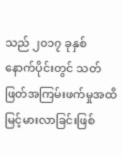သည် ၂၀၁၇ ခုနှစ် နောက်ပိုင်းတွင် သတ်ဖြတ်အကြမ်းဖက်မှုအထိ မြင့်မားလာခြင်းဖြစ်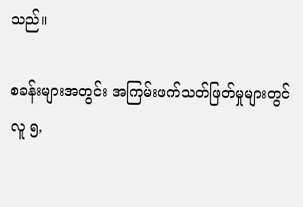သည်။

စခန်းများအတွင်း အကြမ်းဖက်သတ်ဖြတ်မှုများတွင် လူ ၅,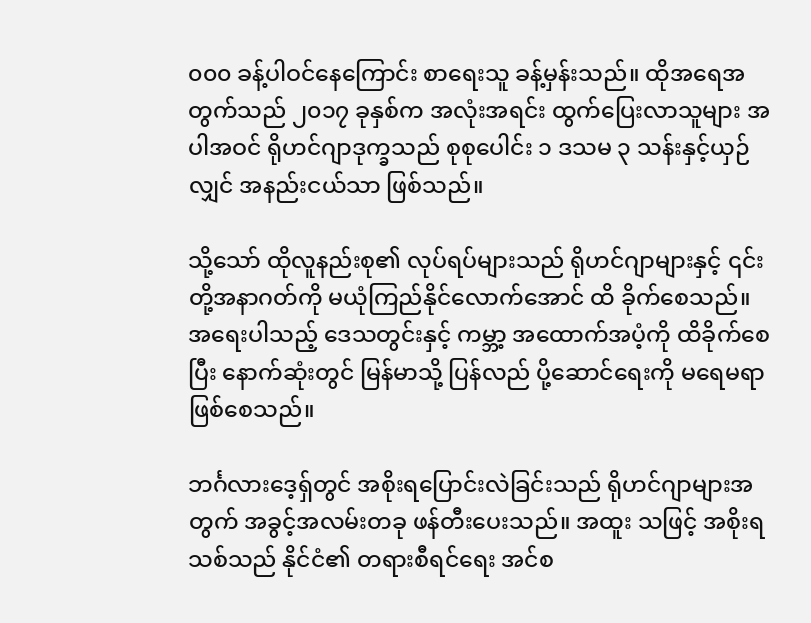၀၀၀ ခန့်ပါဝင်နေကြောင်း စာရေးသူ ခန့်မှန်းသည်။ ထိုအရေအတွက်သည် ၂၀၁၇ ခုနှစ်က အလုံးအရင်း ထွက်ပြေးလာသူများ အပါအဝင် ရိုဟင်ဂျာဒုက္ခသည် စုစုပေါင်း ၁ ဒသမ ၃ သန်းနှင့်ယှဉ်လျှင် အနည်းငယ်သာ ဖြစ်သည်။

သို့သော် ထိုလူနည်းစု၏ လုပ်ရပ်များသည် ရိုဟင်ဂျာများနှင့် ၎င်းတို့အနာဂတ်ကို မယုံကြည်နိုင်လောက်အောင် ထိ ခိုက်စေသည်။ အရေးပါသည့် ဒေသတွင်းနှင့် ကမ္ဘာ့ အထောက်အပံ့ကို ထိခိုက်စေပြီး နောက်ဆုံးတွင် မြန်မာသို့ ပြန်လည် ပို့ဆောင်ရေးကို မရေမရာဖြစ်စေသည်။

ဘင်္ဂလားဒေ့ရှ်တွင် အစိုးရပြောင်းလဲခြင်းသည် ရိုဟင်ဂျာများအတွက် အခွင့်အလမ်းတခု ဖန်တီးပေးသည်။ အထူး သဖြင့် အစိုးရသစ်သည် နိုင်ငံ၏ တရားစီရင်ရေး အင်စ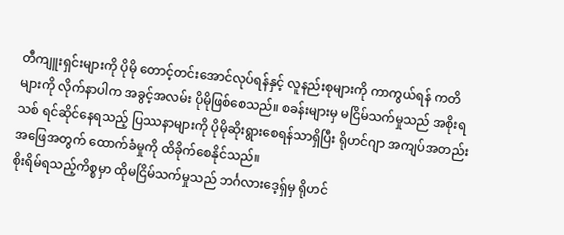တီကျူးရှင်းများကို ပိုမို တောင့်တင်းအောင်လုပ်ရန်နှင့် လူနည်းစုများကို ကာကွယ်ရန် ကတိများကို လိုက်နာပါက အခွင့်အလမ်း ပိုမိုဖြစ်စေသည်။ စခန်းများမှ မငြိမ်သက်မှုသည် အစိုးရသစ် ရင်ဆိုင်နေရသည့် ပြဿနာများကို ပိုမိုဆိုးရွားစေရန်သာရှိပြီး ရိုဟင်ဂျာ အကျပ်အတည်း အဖြေအတွက် ထောက်ခံမှုကို ထိခိုက်စေနိုင်သည်။
စိုးရိမ်ရသည့်ကိစ္စမှာ ထိုမငြိမ်သက်မှုသည် ဘင်္ဂလားဒေ့ရှ်မှ ရိုဟင်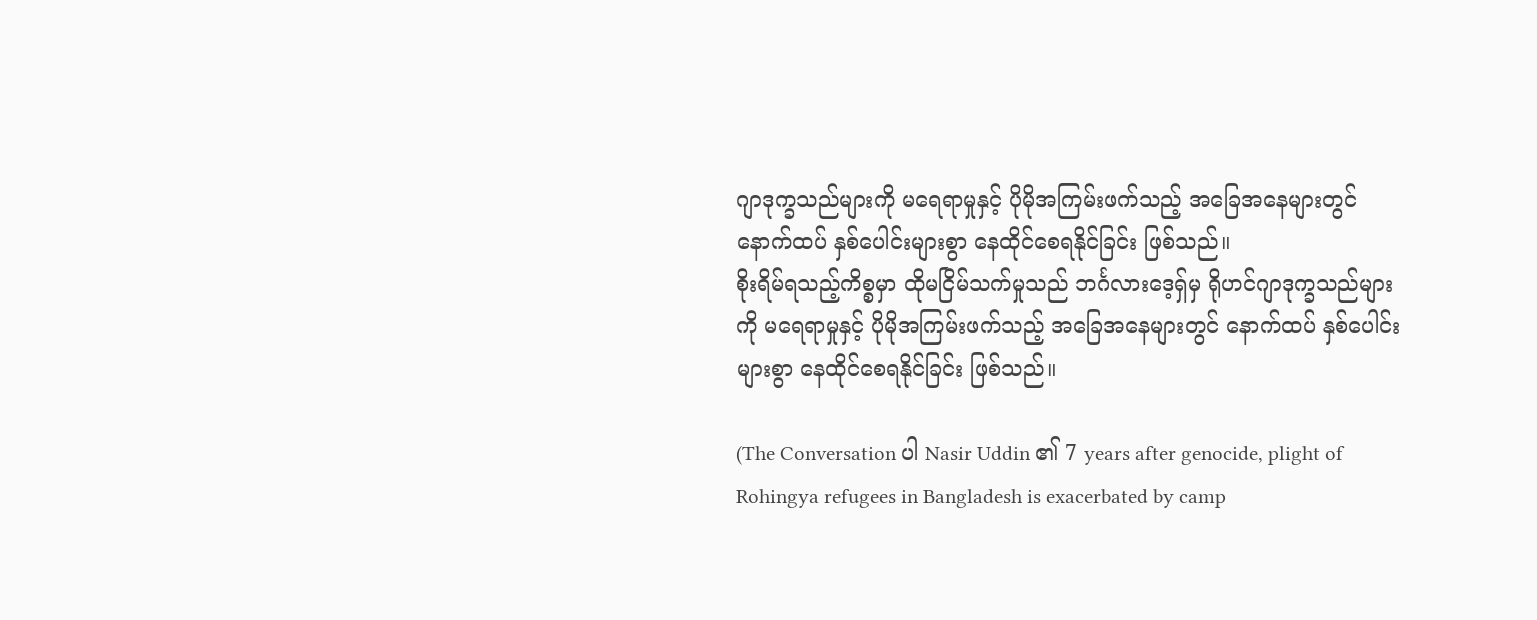ဂျာဒုက္ခသည်များကို မရေရာမှုနှင့် ပိုမိုအကြမ်းဖက်သည့် အခြေအနေများတွင် နောက်ထပ် နှစ်ပေါင်းများစွာ နေထိုင်စေရနိုင်ခြင်း ဖြစ်သည်။
စိုးရိမ်ရသည့်ကိစ္စမှာ ထိုမငြိမ်သက်မှုသည် ဘင်္ဂလားဒေ့ရှ်မှ ရိုဟင်ဂျာဒုက္ခသည်များကို မရေရာမှုနှင့် ပိုမိုအကြမ်းဖက်သည့် အခြေအနေများတွင် နောက်ထပ် နှစ်ပေါင်းများစွာ နေထိုင်စေရနိုင်ခြင်း ဖြစ်သည်။

(The Conversation ပါ Nasir Uddin ၏ 7 years after genocide, plight of Rohingya refugees in Bangladesh is exacerbated by camp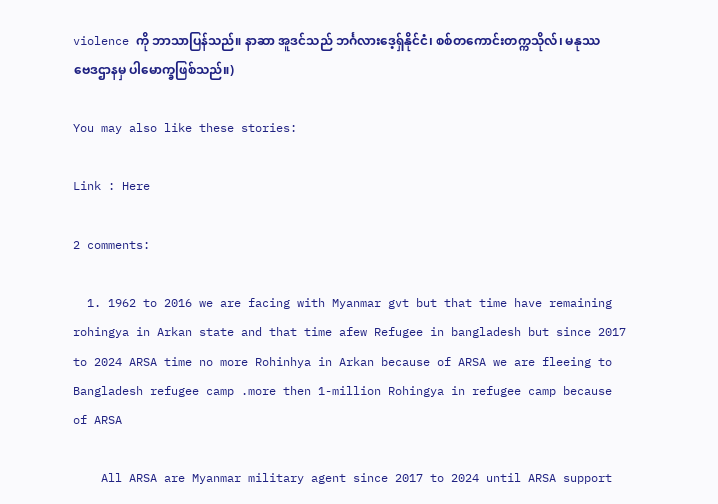violence ကို ဘာသာပြန်သည်။ နာဆာ အူဒင်သည် ဘင်္ဂလားဒေ့ရှ်နိုင်ငံ၊ စစ်တကောင်းတက္ကသိုလ်၊ မနုဿဗေဒဌာနမှ ပါမောက္ခဖြစ်သည်။)

You may also like these stories:

Link : Here

2 comments:

  1. 1962 to 2016 we are facing with Myanmar gvt but that time have remaining rohingya in Arkan state and that time afew Refugee in bangladesh but since 2017 to 2024 ARSA time no more Rohinhya in Arkan because of ARSA we are fleeing to Bangladesh refugee camp .more then 1-million Rohingya in refugee camp because of ARSA

    All ARSA are Myanmar military agent since 2017 to 2024 until ARSA support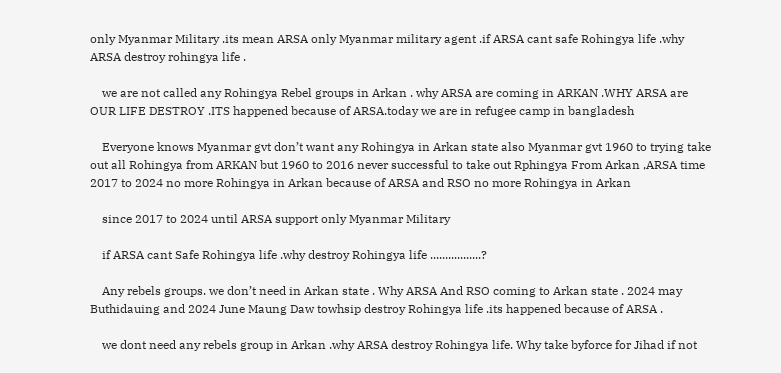only Myanmar Military .its mean ARSA only Myanmar military agent .if ARSA cant safe Rohingya life .why ARSA destroy rohingya life .

    we are not called any Rohingya Rebel groups in Arkan . why ARSA are coming in ARKAN .WHY ARSA are OUR LIFE DESTROY .ITS happened because of ARSA.today we are in refugee camp in bangladesh

    Everyone knows Myanmar gvt don’t want any Rohingya in Arkan state also Myanmar gvt 1960 to trying take out all Rohingya from ARKAN but 1960 to 2016 never successful to take out Rphingya From Arkan ,ARSA time 2017 to 2024 no more Rohingya in Arkan because of ARSA and RSO no more Rohingya in Arkan

    since 2017 to 2024 until ARSA support only Myanmar Military

    if ARSA cant Safe Rohingya life .why destroy Rohingya life .................?

    Any rebels groups. we don’t need in Arkan state . Why ARSA And RSO coming to Arkan state . 2024 may Buthidauing and 2024 June Maung Daw towhsip destroy Rohingya life .its happened because of ARSA .

    we dont need any rebels group in Arkan .why ARSA destroy Rohingya life. Why take byforce for Jihad if not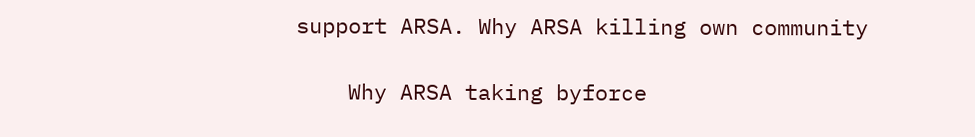support ARSA. Why ARSA killing own community

    Why ARSA taking byforce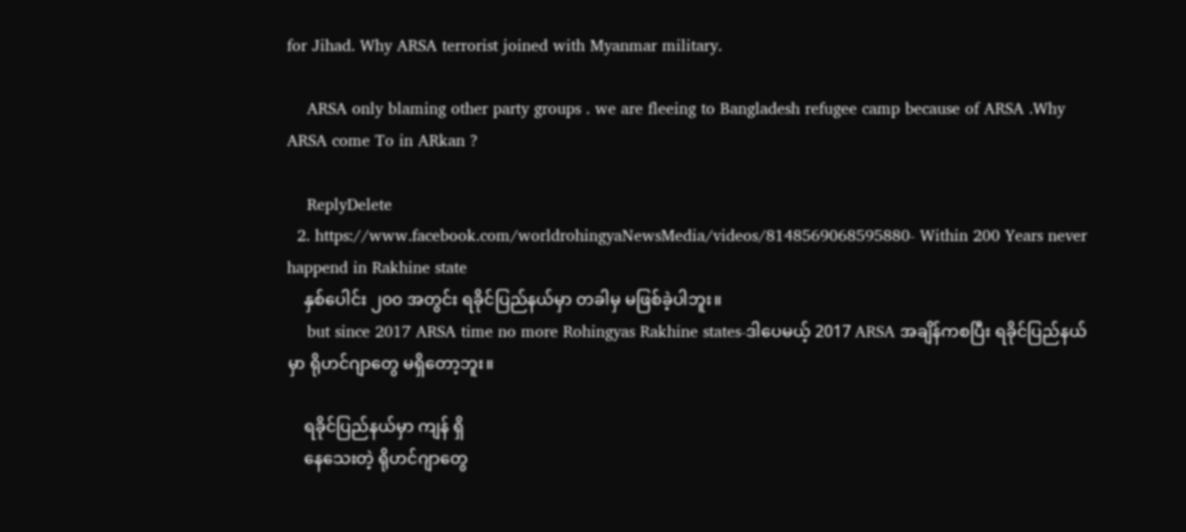for Jihad. Why ARSA terrorist joined with Myanmar military.

    ARSA only blaming other party groups . we are fleeing to Bangladesh refugee camp because of ARSA .Why ARSA come To in ARkan ?

    ReplyDelete
  2. https://www.facebook.com/worldrohingyaNewsMedia/videos/8148569068595880- Within 200 Years never happend in Rakhine state
    နှစ်ပေါင်း ၂၀၀ အတွင်း ရခိုင်ပြည်နယ်မှာ တခါမှ မဖြစ်ခဲ့ပါဘူး။
    but since 2017 ARSA time no more Rohingyas Rakhine states-ဒါပေမယ့် 2017 ARSA အချိန်ကစပြီး ရခိုင်ပြည်နယ်မှာ ရိုဟင်ဂျာတွေ မရှိတော့ဘူး။

    ရခိုင်ပြည်နယ်မှာ ကျန် ရှိ
    နေသေးတဲ့ ရိုဟင်ဂျာတွေ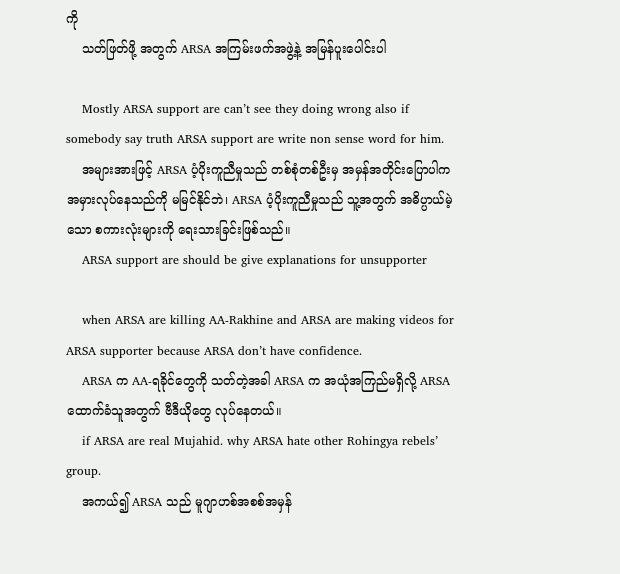ကို
    သတ်ဖြတ်ဖို့ အတွက် ARSA အကြမ်းဖက်အဖွဲ့နဲ့ အမြန်ပူးပေါင်းပါ

    Mostly ARSA support are can’t see they doing wrong also if somebody say truth ARSA support are write non sense word for him.
    အများအားဖြင့် ARSA ပံ့ပိုးကူညီမှုသည် တစ်စုံတစ်ဦးမှ အမှန်အတိုင်းပြောပါက အမှားလုပ်နေသည်ကို မမြင်နိုင်ဘဲ၊ ARSA ပံ့ပိုးကူညီမှုသည် သူ့အတွက် အဓိပ္ပာယ်မဲ့သော စကားလုံးများကို ရေးသားခြင်းဖြစ်သည်။
    ARSA support are should be give explanations for unsupporter

    when ARSA are killing AA-Rakhine and ARSA are making videos for ARSA supporter because ARSA don’t have confidence.
    ARSA က AA-ရခိုင်တွေကို သတ်တဲ့အခါ ARSA က အယုံအကြည်မရှိလို့ ARSA ထောက်ခံသူအတွက် ဗီဒီယိုတွေ လုပ်နေတယ်။
    if ARSA are real Mujahid. why ARSA hate other Rohingya rebels’ group.
    အကယ်၍ ARSA သည် မူဂျာဟစ်အစစ်အမှန်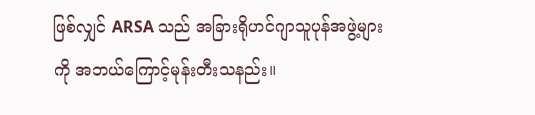ဖြစ်လျှင် ARSA သည် အခြားရိုဟင်ဂျာသူပုန်အဖွဲ့များကို အဘယ်ကြောင့်မုန်းတီးသနည်း။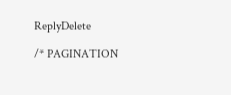ReplyDelete

/* PAGINATION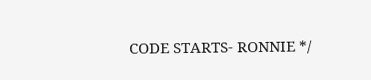CODE STARTS- RONNIE */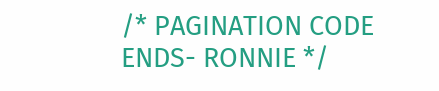/* PAGINATION CODE ENDS- RONNIE */